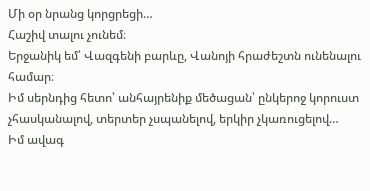Մի օր նրանց կորցրեցի…
Հաշիվ տալու չունեմ։
Երջանիկ եմ՝ Վազգենի բարևը, Վանոյի հրաժեշտն ունենալու համար։
Իմ սերնդից հետո՝ անհայրենիք մեծացան՝ ընկերոջ կորուստ չհասկանալով, տերտեր չսպանելով, երկիր չկառուցելով…
Իմ ավագ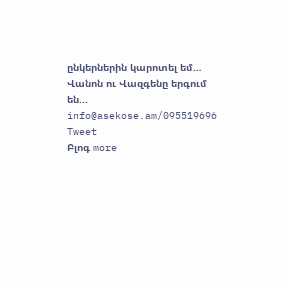ընկերներին կարոտել եմ…
Վանոն ու Վազգենը երգում են...
info@asekose.am/095519696
Tweet
Բլոգ more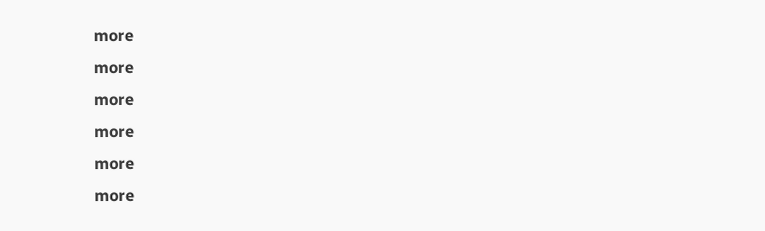more
more
more
more
more
more